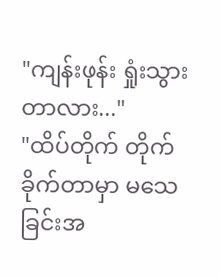"ကျန်းဖုန်း ရှုံးသွားတာလား..."
"ထိပ်တိုက် တိုက်ခိုက်တာမှာ မသေခြင်းအ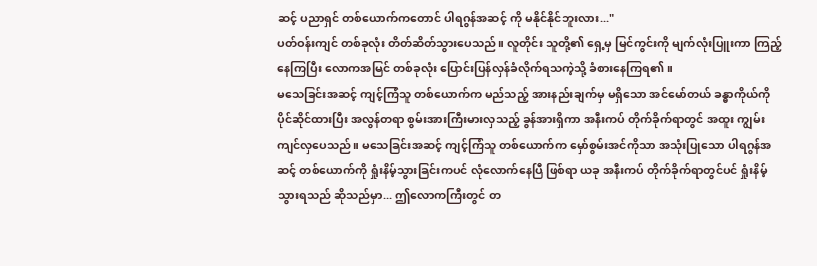ဆင့် ပညာရှင် တစ်ယောက်ကတောင် ပါရဂွန်အဆင့် ကို မနိုင်နိုင်ဘူးလား..."
ပတ်ဝန်းကျင် တစ်ခုလုံး တိတ်ဆိတ်သွားပေသည်။ လူတိုင်း သူတို့၏ ရှေ့မှ မြင်ကွင်းကို မျက်လုံးပြူးကာ ကြည့်နေကြပြီး လောကအမြင် တစ်ခုလုံး ပြောင်းပြန်လှန်ခံလိုက်ရသကဲ့သို့ ခံစားနေကြရ၏။
မသေခြင်းအဆင့် ကျင့်ကြံသူ တစ်ယောက်က မည်သည့် အားနည်းချက်မှ မရှိသော အင်မော်တယ် ခန္ဓာကိုယ်ကို ပိုင်ဆိုင်ထားပြီး အလွန်တရာ စွမ်းအားကြီးမားလှသည့် ခွန်အားရှိကာ အနီးကပ် တိုက်ခိုက်ရာတွင် အထူး ကျွမ်းကျင်လှပေသည်။ မသေခြင်းအဆင့် ကျင့်ကြံသူ တစ်ယောက်က မှော်စွမ်းအင်ကိုသာ အသုံးပြုသော ပါရဂွန်အဆင့် တစ်ယောက်ကို ရှုံးနိမ့်သွားခြင်းကပင် လုံလောက်နေပြီ ဖြစ်ရာ ယခု အနီးကပ် တိုက်ခိုက်ရာတွင်ပင် ရှုံးနိမ့်သွားရသည် ဆိုသည်မှာ... ဤလောကကြီးတွင် တ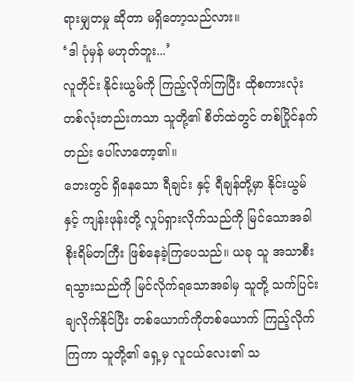ရားမျှတမှု ဆိုတာ မရှိတော့သည်လား။
‘ဒါ ပုံမှန် မဟုတ်ဘူး...’
လူတိုင်း နိုင်းယွမ်ကို ကြည့်လိုက်ကြပြီး ထိုစကားလုံး တစ်လုံးတည်းကသာ သူတို့၏ စိတ်ထဲတွင် တစ်ပြိုင်နက်တည်း ပေါ်လာတော့၏။
ဘေးတွင် ရှိနေသော ရီချင်း နှင့် ရီချန်တို့မှာ နိုင်းယွမ်နှင့် ကျန်းဖုန်းတို့ လှုပ်ရှားလိုက်သည်ကို မြင်သောအခါ စိုးရိမ်တကြီး ဖြစ်နေခဲ့ကြပေသည်။ ယခု သူ အသာစီး ရသွားသည်ကို မြင်လိုက်ရသောအခါမှ သူတို့ သက်ပြင်းချလိုက်နိုင်ပြီး တစ်ယောက်ကိုတစ်ယောက် ကြည့်လိုက်ကြကာ သူတို့၏ ရှေ့မှ လူငယ်လေး၏ သ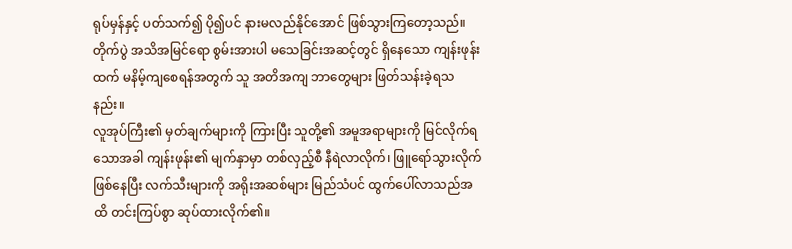ရုပ်မှန်နှင့် ပတ်သက်၍ ပို၍ပင် နားမလည်နိုင်အောင် ဖြစ်သွားကြတော့သည်။
တိုက်ပွဲ အသိအမြင်ရော စွမ်းအားပါ မသေခြင်းအဆင့်တွင် ရှိနေသော ကျန်းဖုန်းထက် မနိမ့်ကျစေရန်အတွက် သူ အတိအကျ ဘာတွေများ ဖြတ်သန်းခဲ့ရသနည်း။
လူအုပ်ကြီး၏ မှတ်ချက်များကို ကြားပြီး သူတို့၏ အမူအရာများကို မြင်လိုက်ရသောအခါ ကျန်းဖုန်း၏ မျက်နှာမှာ တစ်လှည့်စီ နီရဲလာလိုက်၊ ဖြူရော်သွားလိုက် ဖြစ်နေပြီး လက်သီးများကို အရိုးအဆစ်များ မြည်သံပင် ထွက်ပေါ်လာသည်အထိ တင်းကြပ်စွာ ဆုပ်ထားလိုက်၏။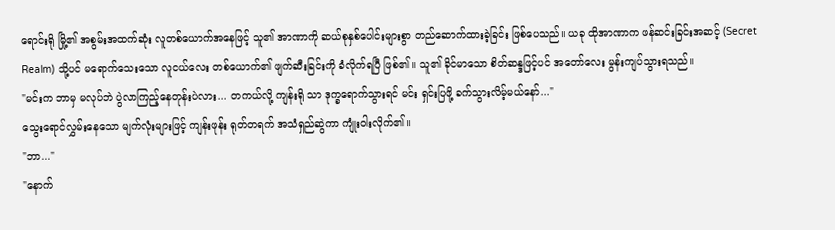ရောင်းရို မြို့၏ အစွမ်းအထက်ဆုံး လူတစ်ယောက်အနေဖြင့် သူ၏ အာဏာကို ဆယ်စုနှစ်ပေါင်းများစွာ တည်ဆောက်ထားခဲ့ခြင်း ဖြစ်ပေသည်။ ယခု ထိုအာဏာက ဖန်ဆင်းခြင်းအဆင့် (Secret Realm) သို့ပင် မရောက်သေးသော လူငယ်လေး တစ်ယောက်၏ ဖျက်ဆီးခြင်းကို ခံလိုက်ရပြီ ဖြစ်၏။ သူ၏ ခိုင်မာသော စိတ်ဆန္ဒဖြင့်ပင် အတော်လေး မွန်းကျပ်သွားရသည်။
"မင်းက ဘာမှ မလုပ်ဘဲ ပွဲလာကြည့်နေတုန်းပဲလား... တကယ်လို့ ကျန်းရို သာ ဒုက္ခရောက်သွားရင် မင်း ရှင်းပြဖို့ ခက်သွားလိမ့်မယ်နော်..."
သွေးရောင်လွှမ်းနေသော မျက်လုံးများဖြင့် ကျန်းဖုန်း ရုတ်တရက် အသံရှည်ဆွဲကာ ကျုံးဝါးလိုက်၏။
"ဘာ..."
"နောက်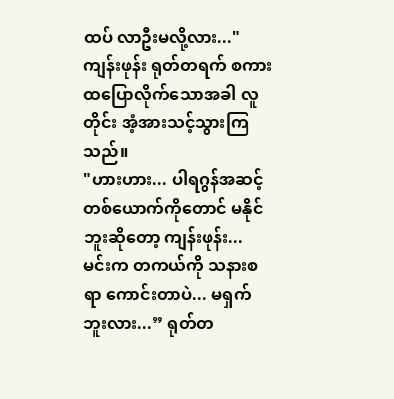ထပ် လာဦးမလို့လား..."
ကျန်းဖုန်း ရုတ်တရက် စကားထပြောလိုက်သောအခါ လူတိုင်း အံ့အားသင့်သွားကြသည်။
"ဟားဟား... ပါရဂွန်အဆင့် တစ်ယောက်ကိုတောင် မနိုင်ဘူးဆိုတော့ ကျန်းဖုန်း... မင်းက တကယ်ကို သနားစရာ ကောင်းတာပဲ... မရှက်ဘူးလား...” ရုတ်တ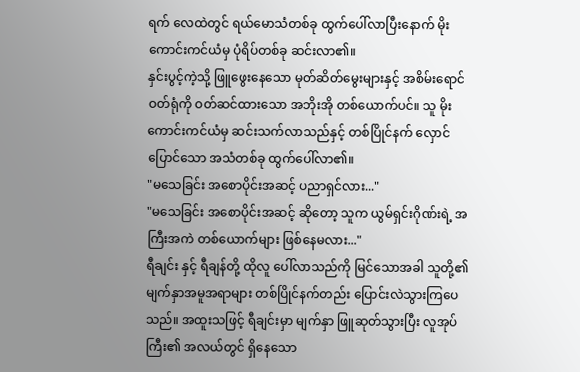ရက် လေထဲတွင် ရယ်မောသံတစ်ခု ထွက်ပေါ်လာပြီးနောက် မိုးကောင်းကင်ယံမှ ပုံရိပ်တစ်ခု ဆင်းလာ၏။
နှင်းပွင့်ကဲ့သို့ ဖြူဖွေးနေသော မုတ်ဆိတ်မွေးများနှင့် အစိမ်းရောင် ဝတ်ရုံကို ဝတ်ဆင်ထားသော အဘိုးအို တစ်ယောက်ပင်။ သူ မိုးကောင်းကင်ယံမှ ဆင်းသက်လာသည်နှင့် တစ်ပြိုင်နက် လှောင်ပြောင်သော အသံတစ်ခု ထွက်ပေါ်လာ၏။
"မသေခြင်း အစောပိုင်းအဆင့် ပညာရှင်လား..."
"မသေခြင်း အစောပိုင်းအဆင့် ဆိုတော့ သူက ယွမ်ရှင်းဂိုဏ်းရဲ့ အကြီးအကဲ တစ်ယောက်များ ဖြစ်နေမလား..."
ရီချင်း နှင့် ရီချန်တို့ ထိုလူ ပေါ်လာသည်ကို မြင်သောအခါ သူတို့၏ မျက်နှာအမူအရာများ တစ်ပြိုင်နက်တည်း ပြောင်းလဲသွားကြပေသည်။ အထူးသဖြင့် ရီချင်းမှာ မျက်နှာ ဖြူဆုတ်သွားပြီး လူအုပ်ကြီး၏ အလယ်တွင် ရှိနေသော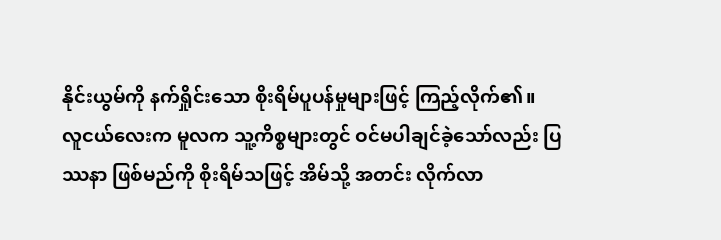နိုင်းယွမ်ကို နက်ရှိုင်းသော စိုးရိမ်ပူပန်မှုများဖြင့် ကြည့်လိုက်၏။
လူငယ်လေးက မူလက သူ့ကိစ္စများတွင် ဝင်မပါချင်ခဲ့သော်လည်း ပြဿနာ ဖြစ်မည်ကို စိုးရိမ်သဖြင့် အိမ်သို့ အတင်း လိုက်လာ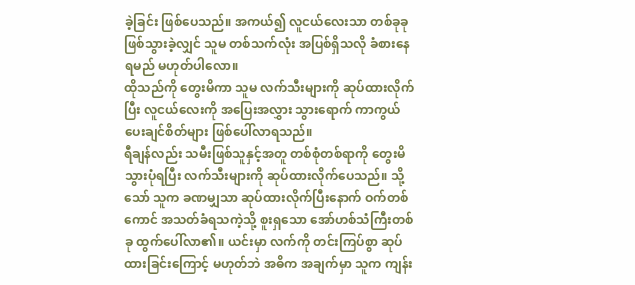ခဲ့ခြင်း ဖြစ်ပေသည်။ အကယ်၍ လူငယ်လေးသာ တစ်ခုခု ဖြစ်သွားခဲ့လျှင် သူမ တစ်သက်လုံး အပြစ်ရှိသလို ခံစားနေရမည် မဟုတ်ပါလော။
ထိုသည်ကို တွေးမိကာ သူမ လက်သီးများကို ဆုပ်ထားလိုက်ပြီး လူငယ်လေးကို အပြေးအလွှား သွားရောက် ကာကွယ်ပေးချင်စိတ်များ ဖြစ်ပေါ်လာရသည်။
ရီချန်လည်း သမီးဖြစ်သူနှင့်အတူ တစ်စုံတစ်ရာကို တွေးမိသွားပုံရပြီး လက်သီးများကို ဆုပ်ထားလိုက်ပေသည်။ သို့သော် သူက ခဏမျှသာ ဆုပ်ထားလိုက်ပြီးနောက် ဝက်တစ်ကောင် အသတ်ခံရသကဲ့သို့ စူးရှသော အော်ဟစ်သံကြီးတစ်ခု ထွက်ပေါ်လာ၏။ ယင်းမှာ လက်ကို တင်းကြပ်စွာ ဆုပ်ထားခြင်းကြောင့် မဟုတ်ဘဲ အဓိက အချက်မှာ သူက ကျန်း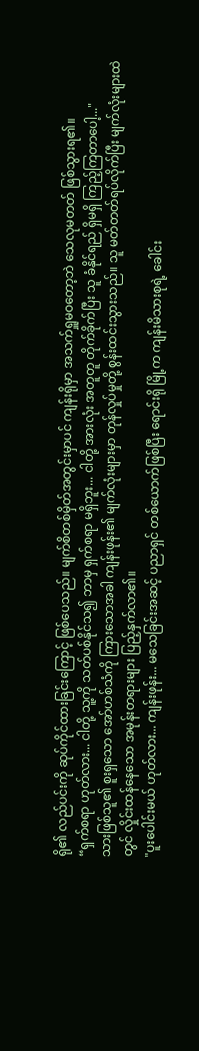ရို၏ လည်ပင်းကို ဆုပ်ကိုင်ထားခြင်းကြောင့် ဖြစ်ပေသည်။ မျက်စိတစ်မှိတ်အတွင်းမှာပင် ကျန်းရိုမှာ အသက်ရှူမဝတော့ဘဲ သေလုမတတ် ဖြစ်သွားရ၏။
“ရှက်စရာ ဟုတ်လား... ငါတို့ သူ့ကို သတ်ပစ်နိုင်သ၍ ဘာမှ ရှက်စရာ မရှိဘူး... ငါတို့ အားလုံး အတူတူ တိုက်ခိုက်ပြီး သူ ခံနိုင်ရည် ရှိမရှိ ကြည့်ကြတာပေါ့..."
သားဖြစ်သူ၏ စူးရှသော အော်ဟစ်သံကို ကြားသောအခါ ကျန်းဖုန်း၏ မျက်လုံးများမှာ တုန်လှုပ်မှုတို့ စွန်းထင်းသွားသည်။ သူ မတ်တတ်ရပ်လိုက်ပြီး မျက်လုံးများထဲတွင် လှိုင်းထန်နေသော အမုန်းတရားများ ပြည့်နှက်လာ၏။
"ပူးပေါင်းမယ် ဟုတ်လား... ကျန်းဖုန်း... မသေခြင်းအဆင့် ပညာရှင် တစ်ယောက်ဖြစ်ပြီး ရောင်းရို မြို့က ကျန်းမိသားစုရဲ့ ခေါင်း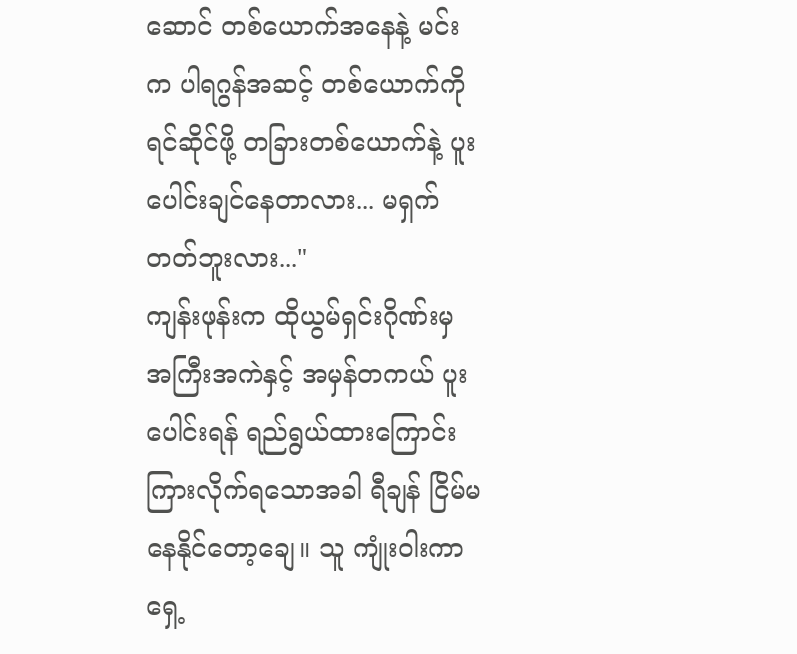ဆောင် တစ်ယောက်အနေနဲ့ မင်းက ပါရဂွန်အဆင့် တစ်ယောက်ကို ရင်ဆိုင်ဖို့ တခြားတစ်ယောက်နဲ့ ပူးပေါင်းချင်နေတာလား... မရှက်တတ်ဘူးလား..."
ကျန်းဖုန်းက ထိုယွမ်ရှင်းဂိုဏ်းမှ အကြီးအကဲနှင့် အမှန်တကယ် ပူးပေါင်းရန် ရည်ရွယ်ထားကြောင်း ကြားလိုက်ရသောအခါ ရီချန် ငြိမ်မနေနိုင်တော့ချေ။ သူ ကျုံးဝါးကာ ရှေ့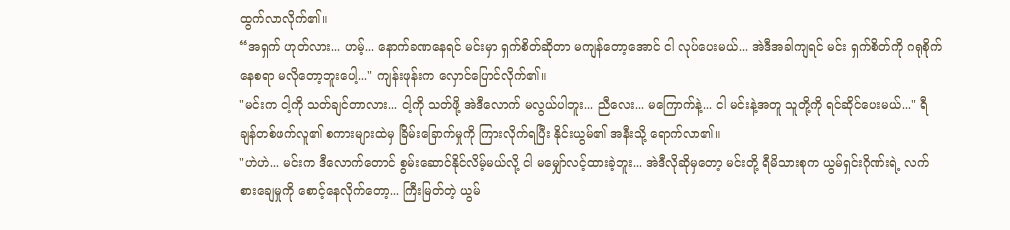ထွက်လာလိုက်၏။
“အရှက် ဟုတ်လား... ဟမ့်... နောက်ခဏနေရင် မင်းမှာ ရှက်စိတ်ဆိုတာ မကျန်တော့အောင် ငါ လုပ်ပေးမယ်... အဲဒီအခါကျရင် မင်း ရှက်စိတ်ကို ဂရုစိုက်နေစရာ မလိုတော့ဘူးပေါ့..." ကျန်းဖုန်းက လှောင်ပြောင်လိုက်၏။
"မင်းက ငါ့ကို သတ်ချင်တာလား... ငါ့ကို သတ်ဖို့ အဲဒီလောက် မလွယ်ပါဘူး... ညီလေး... မကြောက်နဲ့... ငါ မင်းနဲ့အတူ သူတို့ကို ရင်ဆိုင်ပေးမယ်..." ရီချန်တစ်ဖက်လူ၏ စကားများထဲမှ ခြိမ်းခြောက်မှုကို ကြားလိုက်ရပြီး နိုင်းယွမ်၏ အနီးသို့ ရောက်လာ၏။
"ဟဲဟဲ... မင်းက ဒီလောက်တောင် စွမ်းဆောင်နိုင်လိမ့်မယ်လို့ ငါ မမျှော်လင့်ထားခဲ့ဘူး... အဲဒီလိုဆိုမှတော့ မင်းတို့ ရီမိသားစုက ယွမ်ရှင်းဂိုဏ်းရဲ့ လက်စားချေမှုကို စောင့်နေလိုက်တော့... ကြီးမြတ်တဲ့ ယွမ်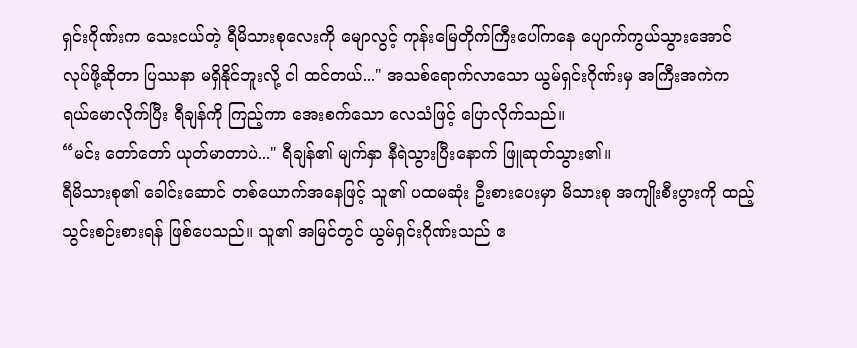ရှင်းဂိုဏ်းက သေးငယ်တဲ့ ရီမိသားစုလေးကို မျောလွင့် ကုန်းမြေတိုက်ကြီးပေါ်ကနေ ပျောက်ကွယ်သွားအောင် လုပ်ဖို့ဆိုတာ ပြဿနာ မရှိနိုင်ဘူးလို့ ငါ ထင်တယ်..." အသစ်ရောက်လာသော ယွမ်ရှင်းဂိုဏ်းမှ အကြီးအကဲက ရယ်မောလိုက်ပြီး ရီချန်ကို ကြည့်ကာ အေးစက်သော လေသံဖြင့် ပြောလိုက်သည်။
“မင်း တော်တော် ယုတ်မာတာပဲ..." ရီချန်၏ မျက်နှာ နီရဲသွားပြီးနောက် ဖြူဆုတ်သွား၏။
ရီမိသားစု၏ ခေါင်းဆောင် တစ်ယောက်အနေဖြင့် သူ၏ ပထမဆုံး ဦးစားပေးမှာ မိသားစု အကျိုးစီးပွားကို ထည့်သွင်းစဉ်းစားရန် ဖြစ်ပေသည်။ သူ၏ အမြင်တွင် ယွမ်ရှင်းဂိုဏ်းသည် ဧ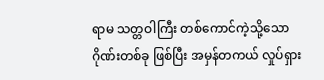ရာမ သတ္တဝါကြီး တစ်ကောင်ကဲ့သို့သော ဂိုဏ်းတစ်ခု ဖြစ်ပြီး အမှန်တကယ် လှုပ်ရှား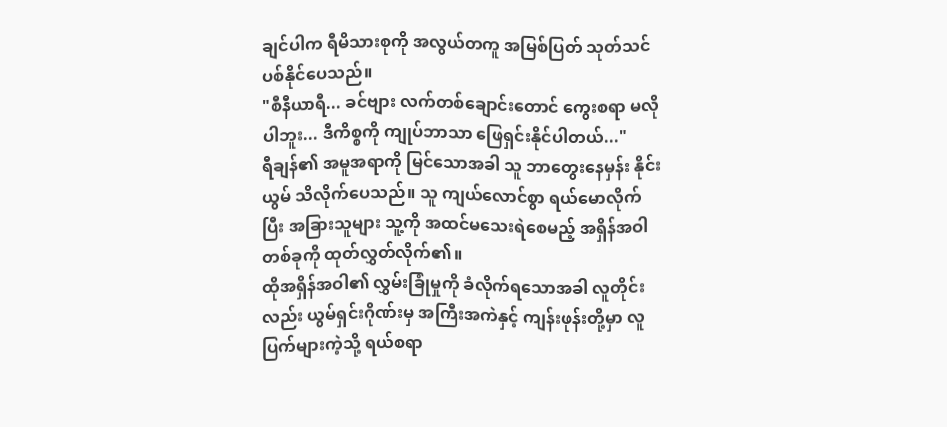ချင်ပါက ရီမိသားစုကို အလွယ်တကူ အမြစ်ပြတ် သုတ်သင်ပစ်နိုင်ပေသည်။
"စီနီယာရီ... ခင်ဗျား လက်တစ်ချောင်းတောင် ကွေးစရာ မလိုပါဘူး... ဒီကိစ္စကို ကျုပ်ဘာသာ ဖြေရှင်းနိုင်ပါတယ်..."
ရီချန်၏ အမူအရာကို မြင်သောအခါ သူ ဘာတွေးနေမှန်း နိုင်းယွမ် သိလိုက်ပေသည်။ သူ ကျယ်လောင်စွာ ရယ်မောလိုက်ပြီး အခြားသူများ သူ့ကို အထင်မသေးရဲစေမည့် အရှိန်အဝါ တစ်ခုကို ထုတ်လွှတ်လိုက်၏။
ထိုအရှိန်အဝါ၏ လွှမ်းခြုံမှုကို ခံလိုက်ရသောအခါ လူတိုင်းလည်း ယွမ်ရှင်းဂိုဏ်းမှ အကြီးအကဲနှင့် ကျန်းဖုန်းတို့မှာ လူပြက်များကဲ့သို့ ရယ်စရာ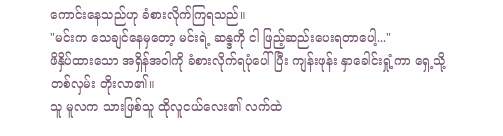ကောင်းနေသည်ဟု ခံစားလိုက်ကြရသည်။
"မင်းက သေချင်နေမှတော့ မင်းရဲ့ ဆန္ဒကို ငါ ဖြည့်ဆည်းပေးရတာပေါ့..."
ဖိနှိပ်ထားသော အရှိန်အဝါကို ခံစားလိုက်ရပုံပေါ်ပြီး ကျန်းဖုန်း နှာခေါင်းရှုံ့ကာ ရှေ့သို့ တစ်လှမ်း တိုးလာ၏။
သူ မူလက သားဖြစ်သူ ထိုလူငယ်လေး၏ လက်ထဲ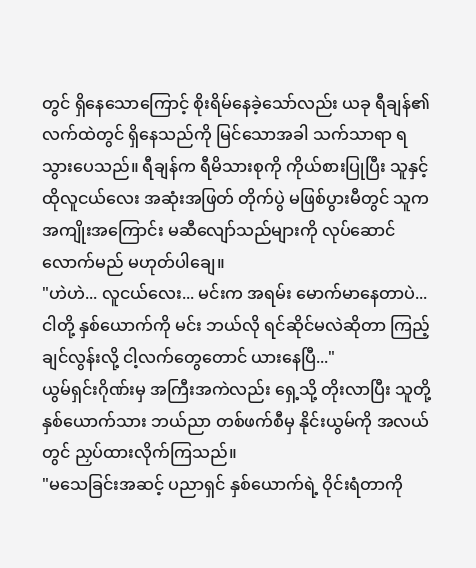တွင် ရှိနေသောကြောင့် စိုးရိမ်နေခဲ့သော်လည်း ယခု ရီချန်၏ လက်ထဲတွင် ရှိနေသည်ကို မြင်သောအခါ သက်သာရာ ရသွားပေသည်။ ရီချန်က ရီမိသားစုကို ကိုယ်စားပြုပြီး သူနှင့် ထိုလူငယ်လေး အဆုံးအဖြတ် တိုက်ပွဲ မဖြစ်ပွားမီတွင် သူက အကျိုးအကြောင်း မဆီလျော်သည်များကို လုပ်ဆောင်လောက်မည် မဟုတ်ပါချေ။
"ဟဲဟဲ... လူငယ်လေး... မင်းက အရမ်း မောက်မာနေတာပဲ... ငါတို့ နှစ်ယောက်ကို မင်း ဘယ်လို ရင်ဆိုင်မလဲဆိုတာ ကြည့်ချင်လွန်းလို့ ငါ့လက်တွေတောင် ယားနေပြီ..."
ယွမ်ရှင်းဂိုဏ်းမှ အကြီးအကဲလည်း ရှေ့သို့ တိုးလာပြီး သူတို့နှစ်ယောက်သား ဘယ်ညာ တစ်ဖက်စီမှ နိုင်းယွမ်ကို အလယ်တွင် ညှပ်ထားလိုက်ကြသည်။
"မသေခြင်းအဆင့် ပညာရှင် နှစ်ယောက်ရဲ့ ဝိုင်းရံတာကို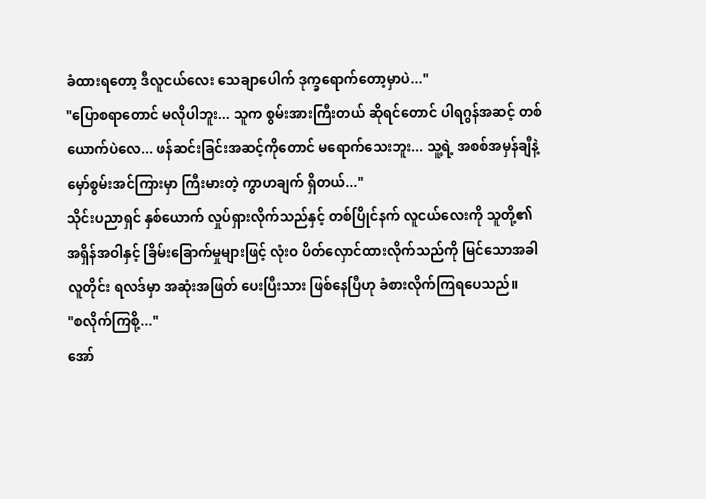ခံထားရတော့ ဒီလူငယ်လေး သေချာပေါက် ဒုက္ခရောက်တော့မှာပဲ..."
"ပြောစရာတောင် မလိုပါဘူး... သူက စွမ်းအားကြီးတယ် ဆိုရင်တောင် ပါရဂွန်အဆင့် တစ်ယောက်ပဲလေ... ဖန်ဆင်းခြင်းအဆင့်ကိုတောင် မရောက်သေးဘူး... သူ့ရဲ့ အစစ်အမှန်ချီနဲ့ မှော်စွမ်းအင်ကြားမှာ ကြီးမားတဲ့ ကွာဟချက် ရှိတယ်..."
သိုင်းပညာရှင် နှစ်ယောက် လှုပ်ရှားလိုက်သည်နှင့် တစ်ပြိုင်နက် လူငယ်လေးကို သူတို့၏ အရှိန်အဝါနှင့် ခြိမ်းခြောက်မှုများဖြင့် လုံးဝ ပိတ်လှောင်ထားလိုက်သည်ကို မြင်သောအခါ လူတိုင်း ရလဒ်မှာ အဆုံးအဖြတ် ပေးပြီးသား ဖြစ်နေပြီဟု ခံစားလိုက်ကြရပေသည်။
"စလိုက်ကြစို့..."
အော်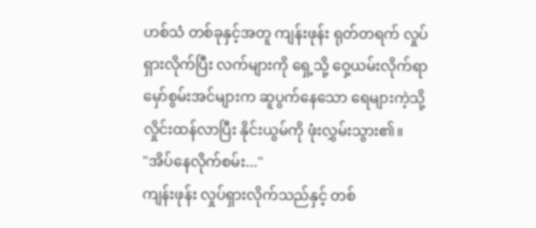ဟစ်သံ တစ်ခုနှင့်အတူ ကျန်းဖုန်း ရုတ်တရက် လှုပ်ရှားလိုက်ပြီး လက်များကို ရှေ့သို့ ဝှေ့ယမ်းလိုက်ရာ မှော်စွမ်းအင်များက ဆူပွက်နေသော ရေများကဲ့သို့ လှိုင်းထန်လာပြီး နိုင်းယွမ်ကို ဖုံးလွှမ်းသွား၏။
"အိပ်နေလိုက်စမ်း..."
ကျန်းဖုန်း လှုပ်ရှားလိုက်သည်နှင့် တစ်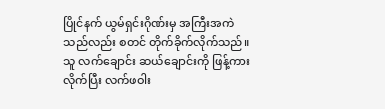ပြိုင်နက် ယွမ်ရှင်းဂိုဏ်းမှ အကြီးအကဲသည်လည်း စတင် တိုက်ခိုက်လိုက်သည်။ သူ လက်ချောင်း ဆယ်ချောင်းကို ဖြန့်ကားလိုက်ပြီး လက်ဖဝါး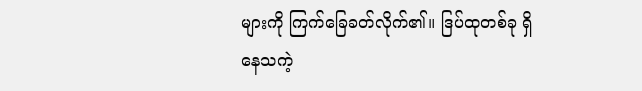များကို ကြက်ခြေခတ်လိုက်၏။ ဒြပ်ထုတစ်ခု ရှိနေသကဲ့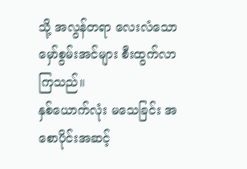သို့ အလွန်တရာ လေးလံသော မှော်စွမ်းအင်များ စီးထွက်လာကြသည်။
နှစ်ယောက်လုံး မသေခြင်း အစောပိုင်းအဆင့်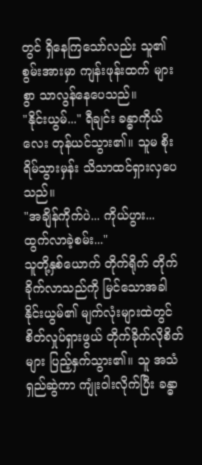တွင် ရှိနေကြသော်လည်း သူ၏ စွမ်းအားမှာ ကျန်းဖုန်းထက် များစွာ သာလွန်နေပေသည်။
"နိုင်းယွမ်..." ရီချင်း ခန္ဓာကိုယ်လေး တုန်ယင်သွား၏။ သူမ စိုးရိမ်သွားမှန်း သိသာထင်ရှားလှပေသည်။
"အချိန်ကိုက်ပဲ... ကိုယ်ပွား... ထွက်လာခဲ့စမ်း..."
သူတို့နှစ်ယောက် တိုက်ရိုက် တိုက်ခိုက်လာသည်ကို မြင်သောအခါ နိုင်းယွမ်၏ မျက်လုံးများထဲတွင် စိတ်လှုပ်ရှားဖွယ် တိုက်ခိုက်လိုစိတ်များ ပြည့်နှက်သွား၏။ သူ အသံရှည်ဆွဲကာ ကျုံးဝါးလိုက်ပြီး ခန္ဓာ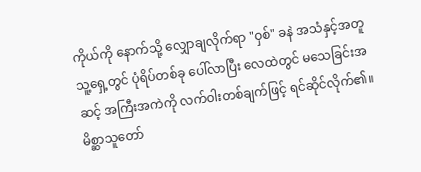ကိုယ်ကို နောက်သို့ လျှောချလိုက်ရာ "ဝှစ်" ခနဲ အသံနှင့်အတူ သူ့ရှေ့တွင် ပုံရိပ်တစ်ခု ပေါ်လာပြီး လေထဲတွင် မသေခြင်းအဆင့် အကြီးအကဲကို လက်ဝါးတစ်ချက်ဖြင့် ရင်ဆိုင်လိုက်၏။
မိစ္ဆာသူတော်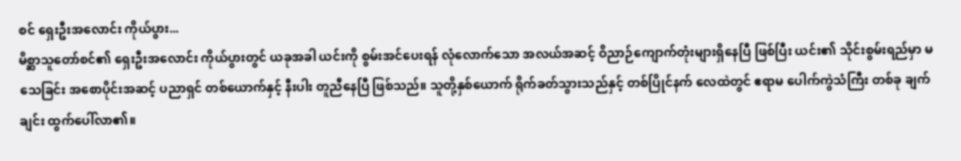စင် ရှေးဦးအလောင်း ကိုယ်ပွား...
မိစ္ဆာသူတော်စင်၏ ရှေးဦးအလောင်း ကိုယ်ပွားတွင် ယခုအခါ ယင်းကို စွမ်းအင်ပေးရန် လုံလောက်သော အလယ်အဆင့် ဝိညာဉ်ကျောက်တုံးများရှိနေပြီ ဖြစ်ပြီး ယင်း၏ သိုင်းစွမ်းရည်မှာ မသေခြင်း အစောပိုင်းအဆင့် ပညာရှင် တစ်ယောက်နှင့် နီးပါး တူညီနေပြီ ဖြစ်သည်။ သူတို့နှစ်ယောက် ရိုက်ခတ်သွားသည်နှင့် တစ်ပြိုင်နက် လေထဲတွင် ဧရာမ ပေါက်ကွဲသံကြီး တစ်ခု ချက်ချင်း ထွက်ပေါ်လာ၏။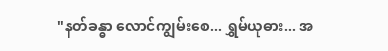"နတ်ခန္ဓာ လောင်ကျွမ်းစေ... ရွှမ်ယုဓား... အ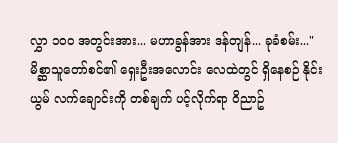လွှာ ၁၀၀ အတွင်းအား... မဟာခွန်အား ဒန်တျန်... ခုခံစမ်း..."
မိစ္ဆာသူတော်စင်၏ ရှေးဦးအလောင်း လေထဲတွင် ရှိနေစဉ် နိုင်းယွမ် လက်ချောင်းကို တစ်ချက် ပင့်လိုက်ရာ ဝိညာဥ်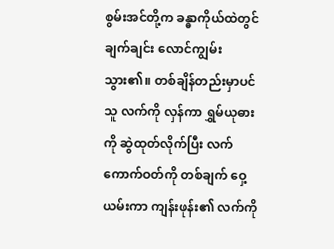စွမ်းအင်တို့က ခန္ဓာကိုယ်ထဲတွင် ချက်ချင်း လောင်ကျွမ်းသွား၏။ တစ်ချိန်တည်းမှာပင် သူ လက်ကို လှန်ကာ ရွှမ်ယုဓားကို ဆွဲထုတ်လိုက်ပြီး လက်ကောက်ဝတ်ကို တစ်ချက် ဝှေ့ယမ်းကာ ကျန်းဖုန်း၏ လက်ကို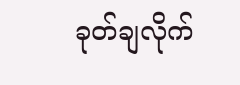ခုတ်ချလိုက်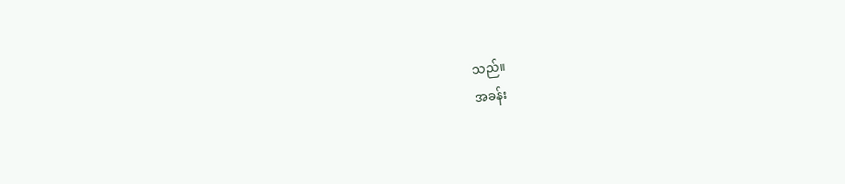သည်။
အခန်း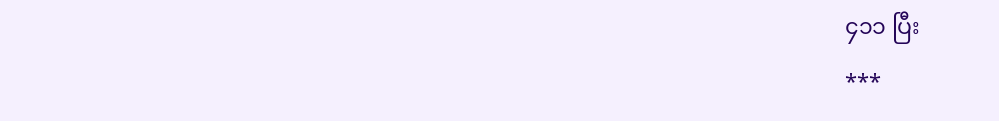၄၁၁ ပြီး
***